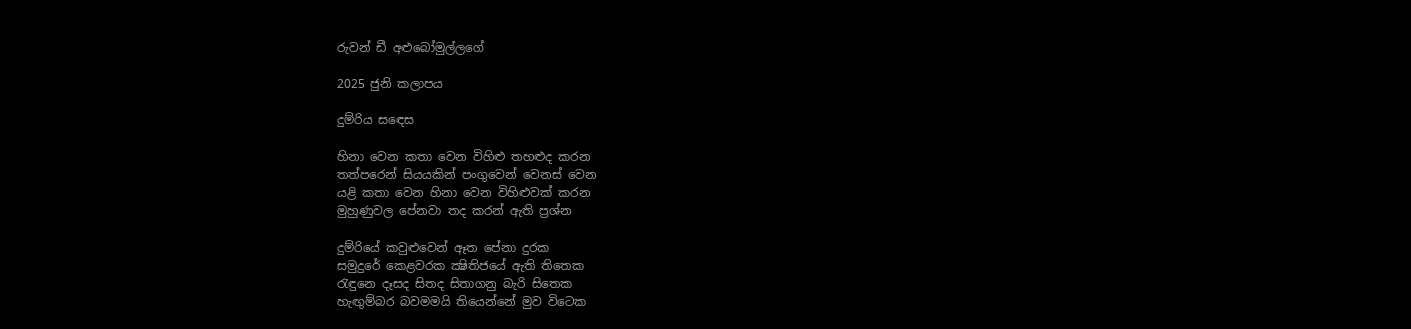රුවන් ඩී අළුබෝමුල්ලගේ

2025 ජුනි කලාපය

දුම්රිය සඳෙස

හිනා වෙන කතා වෙන විහිළු තහළුද කරන
තත්පරෙන් සියයකින් පංගුවෙන් වෙනස් වෙන
යළි කතා වෙන හිනා වෙන විහිළුවක් කරන
මුහුණුවල පේනවා තද කරන් ඇති ප්‍රශ්න

දුම්රියේ කවුළුවෙන් ඈත පේනා දුරක
සමුදුරේ කෙළවරක ක්‍ෂිතිජයේ ඇති තිතෙක
රැඳුනෙ දෑසද සිතද සිතාගනු බැරි සිතෙක
හැඟුම්බර බවමමයි තියෙන්නේ මුව විටෙක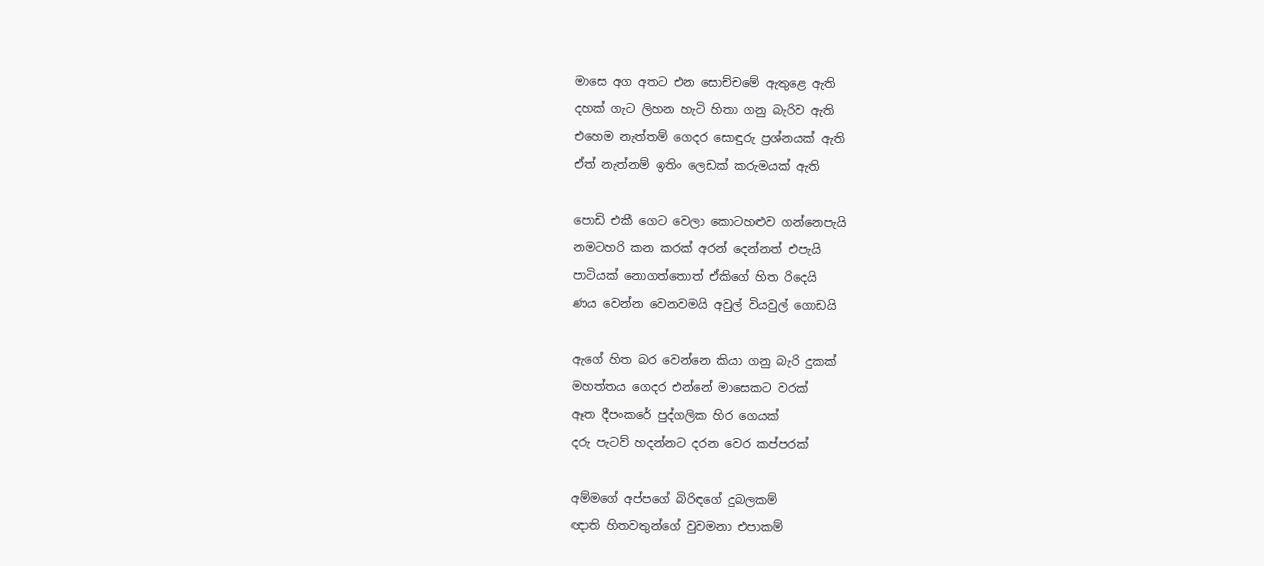මාසෙ අග අතට එන සොච්චමේ ඇතුළෙ ඇති
දහක් ගැට ලිහන හැටි හිතා ගනු බැරිව ඇති
එහෙම නැත්තම් ගෙදර සොඳුරු ප්‍රශ්නයක් ඇති
ඒත් නැත්නම් ඉතිං ලෙඩක් කරුමයක් ඇති

පොඩි එකී ගෙට වෙලා කොටහළුව ගන්නෙපැයි
නමටහරි කන කරක් අරන් දෙන්නත් එපැයි
පාටියක් නොගත්තොත් ඒකිගේ හිත රිදෙයි
ණය වෙන්න වෙනවමයි අවුල් වියවුල් ගොඩයි

ඇගේ හිත බර වෙන්නෙ කියා ගනු බැරි දුකක්
මහත්තය ගෙදර එන්නේ මාසෙකට වරක්
ඈත දීපංකරේ පුද්ගලික හිර ගෙයක්
දරු පැටව් හදන්නට දරන වෙර කප්පරක්

අම්මගේ අප්පගේ බිරිඳගේ දුබලකම්
ඥාති හිතවතුන්ගේ වුවමනා එපාකම්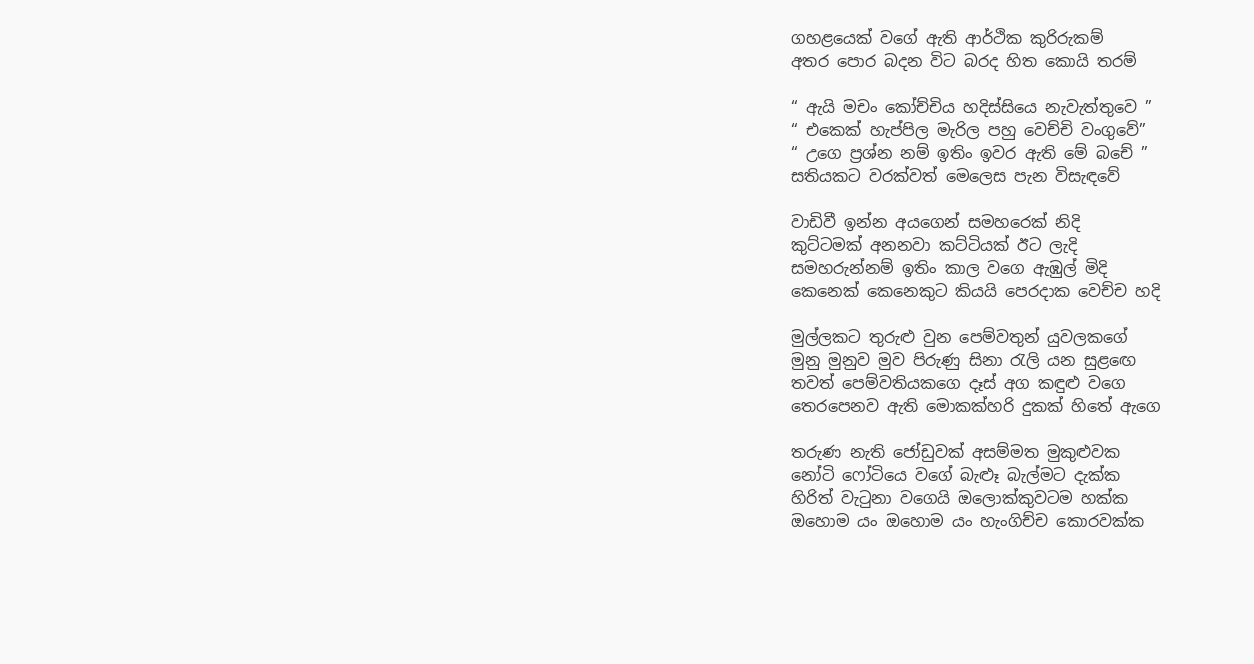ගහළයෙක් වගේ ඇති ආර්ථික කුරිරුකම්
අතර පොර බදන විට බරද හිත කොයි තරම්

“ ඇයි මචං කෝච්චිය හදිස්සියෙ නැවැත්තුවෙ ”
“ එකෙක් හැප්පිල මැරිල පහු වෙච්චි වංගුවේ”
“ උගෙ ප්‍රශ්න නම් ඉතිං ඉවර ඇති මේ බචේ ”
සතියකට වරක්වත් මෙලෙස පැන විසැඳවේ

වාඩිවී ඉන්න අයගෙන් සමහරෙක් නිදි
කුට්ටමක් අනනවා කට්ටියක් ඊට ලැදි
සමහරුන්නම් ඉතිං කාල වගෙ ඇඹුල් මිදි
කෙනෙක් කෙනෙකුට කියයි පෙරදාක වෙච්ච හදි

මුල්ලකට තුරුළු වුන පෙම්වතුන් යුවලකගේ
මුනු මුනුව මුව පිරුණු සිනා රැලි යන සුළඟෙ
තවත් පෙම්වතියකගෙ දෑස් අග කඳුළු වගෙ
තෙරපෙනව ඇති මොකක්හරි දුකක් හිතේ ඇගෙ

තරුණ නැති ජෝඩුවක් අසම්මත මුකුළුවක
නෝටි ෆෝටියෙ වගේ බැළුෑ බැල්මට දැක්ක
හිරිත් වැටුනා වගෙයි ඔලොක්කුවටම හක්ක
ඔහොම යං ඔහොම යං හැංගිච්ච කොරවක්ක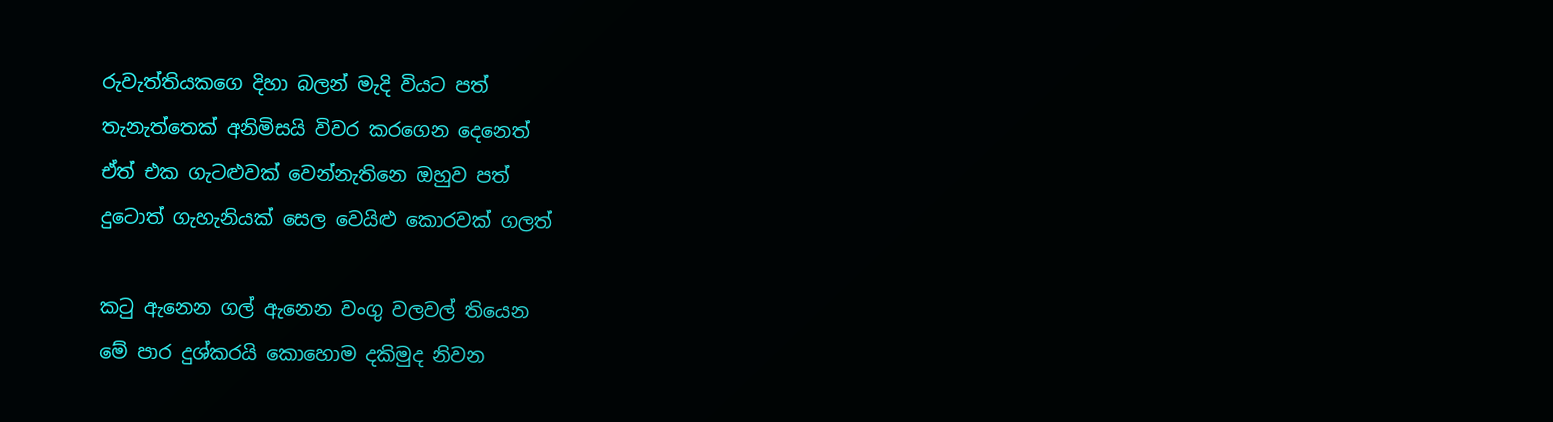රුවැත්තියකගෙ දිහා බලන් මැදි වියට පත්
තැනැත්තෙක් අනිමිසයි විවර කරගෙන දෙනෙත්
ඒත් එක ගැටළුවක් වෙන්නැතිනෙ ඔහුව පත්
දුටොත් ගැහැනියක් සෙල වෙයිළු කොරවක් ගලත්

කටු ඇනෙන ගල් ඇනෙන වංගු වලවල් තියෙන
මේ පාර දුශ්කරයි කොහොම දකිමුද නිවන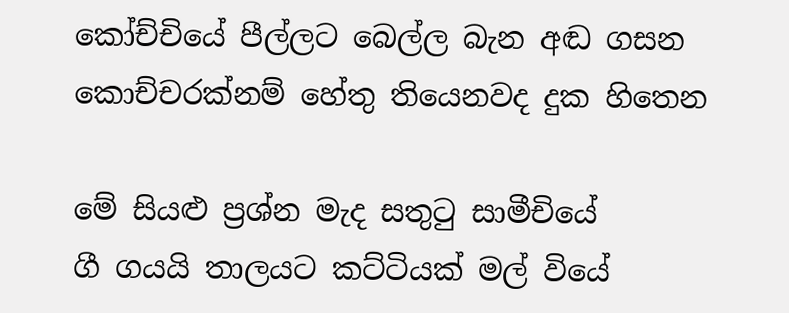කෝච්චියේ පීල්ලට බෙල්ල බැන අඬ ගසන
කොච්චරක්නම් හේතු තියෙනවද දුක හිතෙන

මේ සියළු ප්‍රශ්න මැද සතුටු සාමීචියේ
ගී ගයයි තාලයට කට්ටියක් මල් වියේ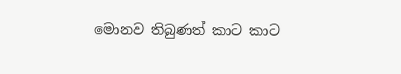මොනව තිබුණත් කාට කාට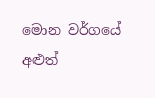මොන වර්ගයේ
අළුත්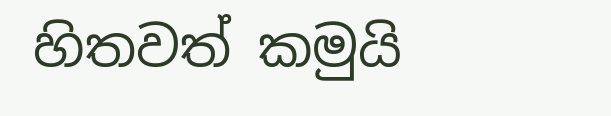හිතවත් කමුයි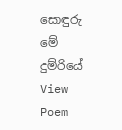සොඳුරු මේ දුම්රියේ
View Poem